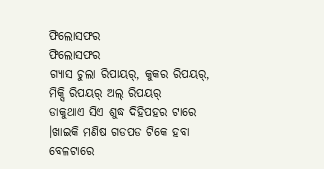ଫିଲୋସଫର
ଫିଲୋସଫର
ଗ୍ଯାସ ଚୁଲା ରିପାୟର୍, କୁକର ରିପୟର୍, ମିକ୍ସି ରିପୟର୍ ଅଲ୍ ରିପୟର୍
ଡାକୁଥାଏ ସିଏ ଶୁଦ୍ଧ ଦିହିପହର ଟାରେ ।ଖାଇକି ମଣିଷ ଗଡପଡ ଟିକେ ହବା ବେଳଟାରେ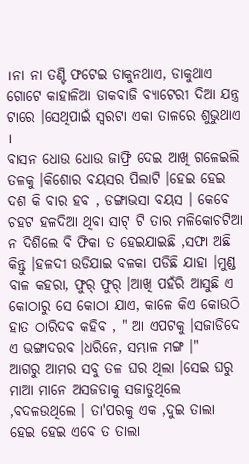।ନା ନା ତଣ୍ଟି ଫଟେଇ ଡାକୁନଥାଏ, ଡାକୁଥାଏ ଗୋଟେ କାହାଳିଆ ଡାକବାଜି ବ୍ଯାଟେରୀ ଦିଆ ଯନ୍ତ୍ର ଟାରେ ।ସେଥିପାଇଁ ସ୍ବରଟା ଏକା ତାଳରେ ଶୁଭୁଥାଏ ।
ବାସନ ଧୋଉ ଧୋଉ ଜାଫ୍ରି ଦେଇ ଆଖି ଗଳେଇଲି ତଳକୁ ।କିଶୋର ବୟସର ପିଲାଟି ।ହେଇ ହେଇ ଦଶ କି ବାର ହବ , ଡଙ୍ଗାଭସା ବୟସ । କେବେ ଚହଟ ହଳଦିଆ ଥିବା ସାଟ୍ ଟି ତାର ମଳିକୋଚଟିଆ ନ ଦିଶିଲେ ବି ଫିକା ତ ହେଇଯାଇଛି ,ସଫା ଅଛି କିନ୍ତୁ ।ହଳଦୀ ଉଡିଯାଇ ବଳକା ପଡିଛି ଯାହା ।ମୁଣ୍ଡ ବାଳ କହରା, ଫୁର୍ ଫୁର୍ ।ଆଖି ପହଁରି ଆସୁଛି ଏ କୋଠାରୁ ସେ କୋଠା ଯାଏ, କାଳେ କିଏ କୋଉଠି ହାତ ଠାରିଦବ କହିବ , " ଆ ଏପଟକୁ ।ସଜାଡିଦେ ଏ ଭଙ୍ଗାଦରବ ।ଧରିନେ, ସମ୍ଭାଳ ମଙ୍ଗ ।"
ଆଗରୁ ଆମର ସବୁ ତଳ ଘର ଥିଲା ।ସେଇ ଘରୁ ମାଆ ମାନେ ଅସଜଡାକୁ ସଜାଡୁଥିଲେ ,ବଦଳଉଥିଲେ । ତା'ପରକୁ ଏକ ,ଦୁଇ ତାଲା ହେଇ ହେଇ ଏବେ ତ ତାଲା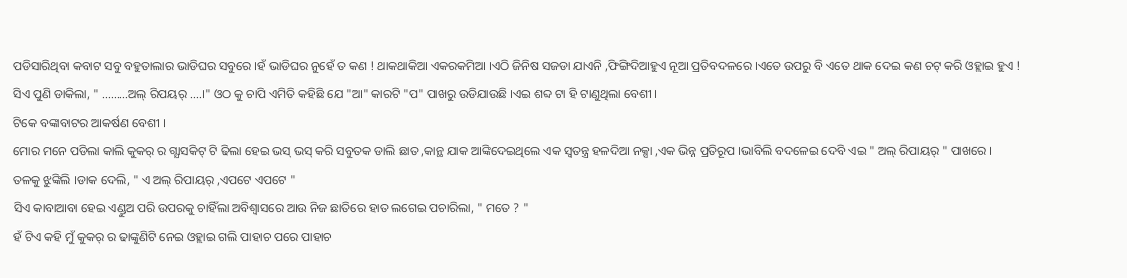ପଡିସାରିଥିବା କବାଟ ସବୁ ବହୁତାଲାର ଭାଡିଘର ସବୁରେ ।ହଁ ଭାଡିଘର ନୁହେଁ ତ କଣ ! ଥାକଥାକିଆ ଏକରକମିଆ ।ଏଠି ଜିନିଷ ସଜଡା ଯାଏନି ,ଫିଙ୍ଗିଦିଆହୁଏ ନୂଆ ପ୍ରତିବଦଳରେ ।ଏତେ ଉପରୁ ବି ଏତେ ଥାକ ଦେଇ କଣ ଚଟ୍ କରି ଓହ୍ଲାଇ ହୁଏ !
ସିଏ ପୁଣି ଡାକିଲା, " .........ଅଲ୍ ରିପୟର୍ ....।" ଓଠ କୁ ଚାପି ଏମିତି କହିଛି ଯେ "ଆ" କାରଟି "ପ" ପାଖରୁ ଉଡିଯାଉଛି ।ଏଇ ଶବ୍ଦ ଟା ହି ଟାଣୁଥିଲା ବେଶୀ ।
ଟିକେ ବଙ୍କାବାଟର ଆକର୍ଷଣ ବେଶୀ ।
ମୋର ମନେ ପଡିଲା କାଲି କୁକର୍ ର ଗ୍ଯାସକିଟ୍ ଟି ଢିଲା ହେଇ ଭସ୍ ଭସ୍ କରି ସବୁତକ ଡାଲି ଛାତ ,କାନ୍ଥ ଯାକ ଆଙ୍କିଦେଇଥିଲେ ଏକ ସ୍ବତନ୍ତ୍ର ହଳଦିଆ ନକ୍ସା ,ଏକ ଭିନ୍ନ ପ୍ରତିରୂପ ।ଭାବିଲି ବଦଳେଇ ଦେବି ଏଇ " ଅଲ୍ ରିପାୟର୍ " ପାଖରେ ।
ତଳକୁ ଝୁଙ୍କିଲି ।ଡାକ ଦେଲି, " ଏ ଅଲ୍ ରିପାୟର୍ ,ଏପଟେ ଏପଟେ "
ସିଏ କାବାଆବା ହେଇ ଏଣ୍ଡୁଅ ପରି ଉପରକୁ ଚାହିଁଲା ଅବିଶ୍ବାସରେ ଆଉ ନିଜ ଛାତିରେ ହାତ ଲଗେଇ ପଚାରିଲା, " ମତେ ? "
ହଁ ଟିଏ କହି ମୁଁ କୁକର୍ ର ଢାଙ୍କୁଣିଟି ନେଇ ଓହ୍ଲାଇ ଗଲି ପାହାଚ ପରେ ପାହାଚ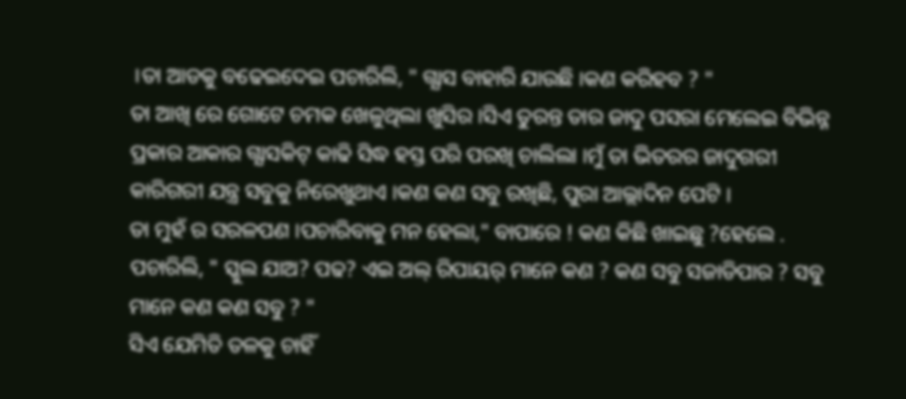।ତା ଆଡକୁ ବଢେଇଦେଇ ପଚାରିଲି, " ଗ୍ଯାସ ବାହାରି ଯାଉଛି ।କଣ କରିହବ ? "
ତା ଆଖି ରେ ଗୋଟେ ଚମକ ଖେଳୁଥିଲା ଖୁସିର ।ସିଏ ତୁରନ୍ତ ତାର ଜାଦୁ ପସରା ମେଲେଇ ବିଭିନ୍ନ ପ୍ରକାର ଆକାର ଗ୍ଯାସକିଟ୍ କାଢି ସିଦ୍ଧ ହସ୍ତ ପରି ପରଖି ଚାଲିଲା ।ମୁଁ ତା ଭିତରର ଜାଦୁଗରୀ କାରିଗରୀ ଯନ୍ତ୍ର ସବୁକୁ ନିରେଖୁଥାଏ ।କଣ କଣ ସବୁ ରଖିଛି, ପୁରା ଆଲ୍ଲାଦିନ ପେଟି ।
ତା ମୁହଁ ର ସରଳପଣ ।ପଚାରିବାକୁ ମନ ହେଲା," ବାପାରେ ! କଣ କିଛି ଖାଇଛୁ ?ହେଲେ .
ପଚାରିଲି, " ସ୍କୁଲ ଯାଅ? ପଢ? ଏଇ ଅଲ୍ ରିପାୟର୍ ମାନେ କଣ ? କଣ ସବୁ ସଜାଡିପାର ? ସବୁ ମାନେ କଣ କଣ ସବୁ ? "
ସିଏ ଯେମିତି ତଳକୁ ଚାହିଁ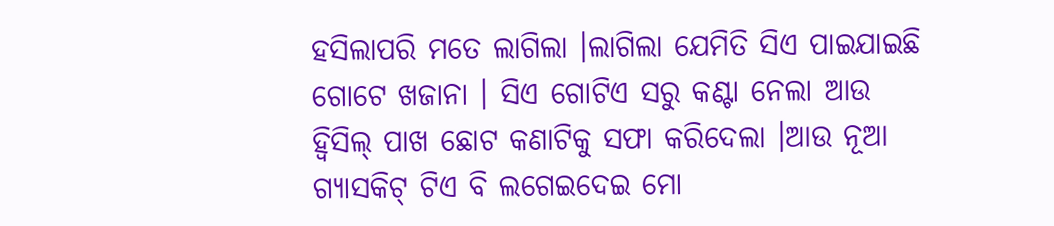ହସିଲାପରି ମତେ ଲାଗିଲା ।ଲାଗିଲା ଯେମିତି ସିଏ ପାଇଯାଇଛି ଗୋଟେ ଖଜାନା । ସିଏ ଗୋଟିଏ ସରୁ କଣ୍ଟା ନେଲା ଆଉ ହ୍ବିସିଲ୍ ପାଖ ଛୋଟ କଣାଟିକୁ ସଫା କରିଦେଲା ।ଆଉ ନୂଆ ଗ୍ଯାସକିଟ୍ ଟିଏ ବି ଲଗେଇଦେଇ ମୋ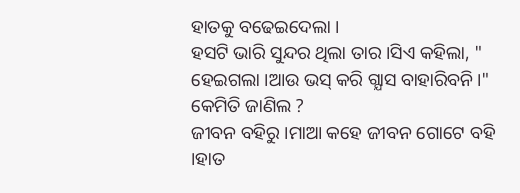ହାତକୁ ବଢେଇଦେଲା ।
ହସଟି ଭାରି ସୁନ୍ଦର ଥିଲା ତାର ।ସିଏ କହିଲା, " ହେଇଗଲା ।ଆଉ ଭସ୍ କରି ଗ୍ଯାସ ବାହାରିବନି।"
କେମିତି ଜାଣିଲ ?
ଜୀବନ ବହିରୁ ।ମାଆ କହେ ଜୀବନ ଗୋଟେ ବହି ।ହାତ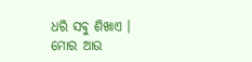ଧରି ସବୁ ଶିଖାଏ ।
ମୋର ଆଉ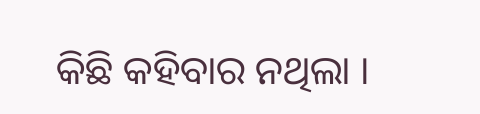କିଛି କହିବାର ନଥିଲା ।